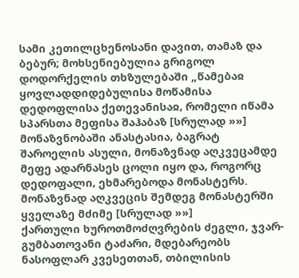სამი კეთილცხენოსანი დავით, თამაზ და ბებურ; მოხსენიებულია გრიგოლ დოდორქელის თხზულებაში „წამებაჲ ყოვლადდიდებულისა მოწამისა დედოფლისა ქეთევანისაჲ, რომელი იწამა სპარსთა მეფისა შაჰაბაზ [სრულად »»]
მონაზვნობაში ანასტასია, ბაგრატ შაროელის ასული, მონაზვნად აღკვეცამდე მეფე ადარნასეს ცოლი იყო და, როგორც დედოფალი, ეხმარებოდა მონასტერს. მონაზვნად აღკვეცის შემდეგ მონასტერში ყველაზე მძიმე [სრულად »»]
ქართული ხუროთმოძღვრების ძეგლი, ჯვარ-გუმბათოვანი ტაძარი, მდებარეობს ნასოფლარ კვესეთთან, თბილისის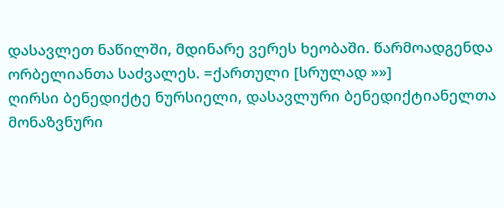დასავლეთ ნაწილში, მდინარე ვერეს ხეობაში. წარმოადგენდა ორბელიანთა საძვალეს. =ქართული [სრულად »»]
ღირსი ბენედიქტე ნურსიელი, დასავლური ბენედიქტიანელთა მონაზვნური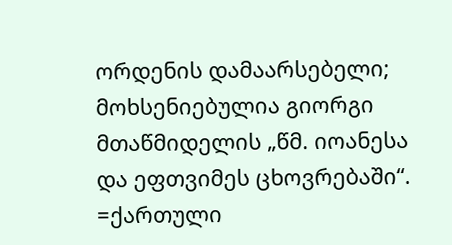ორდენის დამაარსებელი; მოხსენიებულია გიორგი მთაწმიდელის „წმ. იოანესა და ეფთვიმეს ცხოვრებაში“. =ქართული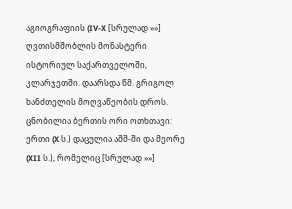აგიოგრაფიის (IV-X [სრულად »»]
ღვთისმშობლის მონასტერი ისტორიულ საქართველოში, კლარჯეთში. დაარსდა წმ. გრიგოლ ხანძთელის მოღვაწეობის დროს. ცნობილია ბერთის ორი ოთხთავი: ერთი (X ს.) დაცულია აშშ-ში და მეორე (XII ს.), რომელიც [სრულად »»]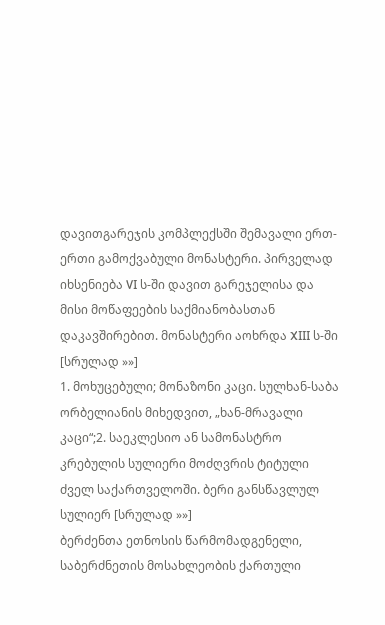დავითგარეჯის კომპლექსში შემავალი ერთ-ერთი გამოქვაბული მონასტერი. პირველად იხსენიება VI ს-ში დავით გარეჯელისა და მისი მოწაფეების საქმიანობასთან დაკავშირებით. მონასტერი აოხრდა XIII ს-ში [სრულად »»]
1. მოხუცებული; მონაზონი კაცი. სულხან-საბა ორბელიანის მიხედვით, „ხან-მრავალი კაცი“;2. საეკლესიო ან სამონასტრო კრებულის სულიერი მოძღვრის ტიტული ძველ საქართველოში. ბერი განსწავლულ სულიერ [სრულად »»]
ბერძენთა ეთნოსის წარმომადგენელი, საბერძნეთის მოსახლეობის ქართული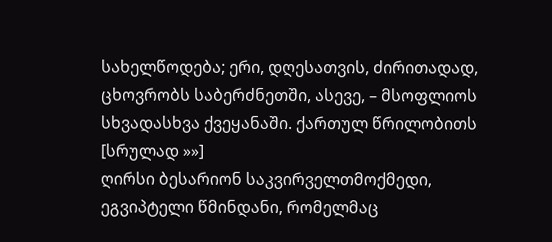სახელწოდება; ერი, დღესათვის, ძირითადად, ცხოვრობს საბერძნეთში, ასევე, – მსოფლიოს სხვადასხვა ქვეყანაში. ქართულ წრილობითს [სრულად »»]
ღირსი ბესარიონ საკვირველთმოქმედი, ეგვიპტელი წმინდანი, რომელმაც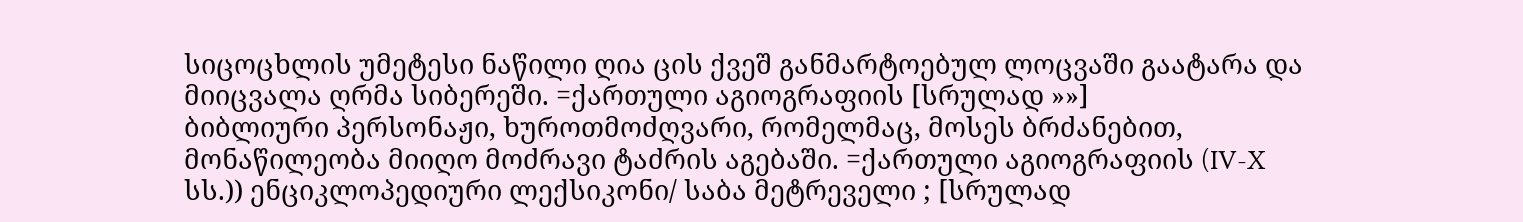სიცოცხლის უმეტესი ნაწილი ღია ცის ქვეშ განმარტოებულ ლოცვაში გაატარა და მიიცვალა ღრმა სიბერეში. =ქართული აგიოგრაფიის [სრულად »»]
ბიბლიური პერსონაჟი, ხუროთმოძღვარი, რომელმაც, მოსეს ბრძანებით, მონაწილეობა მიიღო მოძრავი ტაძრის აგებაში. =ქართული აგიოგრაფიის (IV-X სს.)) ენციკლოპედიური ლექსიკონი/ საბა მეტრეველი ; [სრულად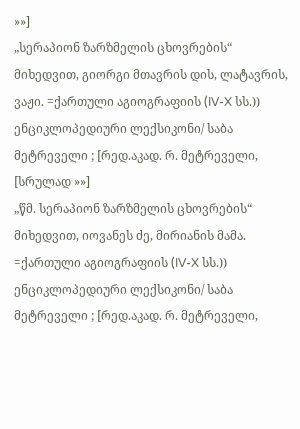»»]
„სერაპიონ ზარზმელის ცხოვრების“ მიხედვით, გიორგი მთავრის დის, ლატავრის, ვაჟი. =ქართული აგიოგრაფიის (IV-X სს.)) ენციკლოპედიური ლექსიკონი/ საბა მეტრეველი ; [რედ.აკად. რ. მეტრეველი, [სრულად »»]
„წმ. სერაპიონ ზარზმელის ცხოვრების“ მიხედვით, იოვანეს ძე, მირიანის მამა. =ქართული აგიოგრაფიის (IV-X სს.)) ენციკლოპედიური ლექსიკონი/ საბა მეტრეველი ; [რედ.აკად. რ. მეტრეველი,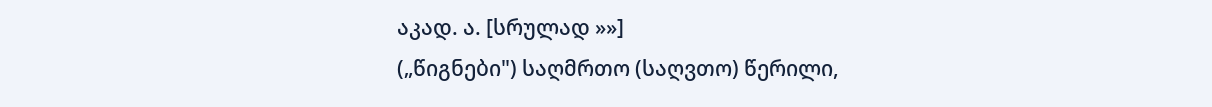აკად. ა. [სრულად »»]
(„წიგნები") საღმრთო (საღვთო) წერილი,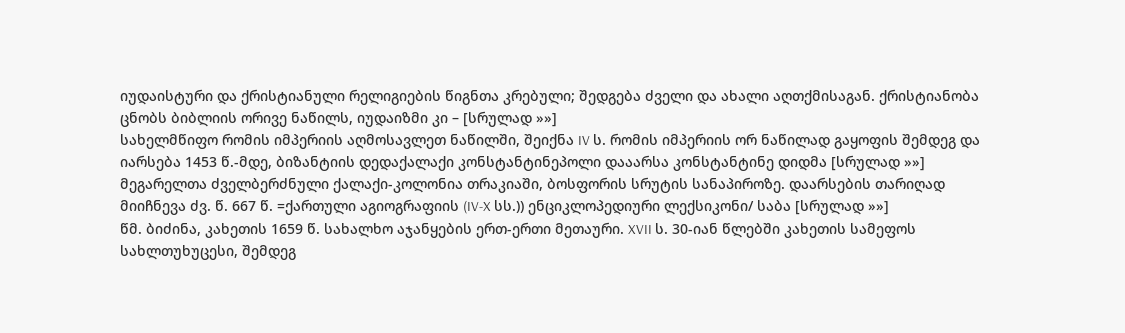იუდაისტური და ქრისტიანული რელიგიების წიგნთა კრებული; შედგება ძველი და ახალი აღთქმისაგან. ქრისტიანობა ცნობს ბიბლიის ორივე ნაწილს, იუდაიზმი კი – [სრულად »»]
სახელმწიფო რომის იმპერიის აღმოსავლეთ ნაწილში, შეიქნა IV ს. რომის იმპერიის ორ ნაწილად გაყოფის შემდეგ და იარსება 1453 წ.-მდე, ბიზანტიის დედაქალაქი კონსტანტინეპოლი დააარსა კონსტანტინე დიდმა [სრულად »»]
მეგარელთა ძველბერძნული ქალაქი-კოლონია თრაკიაში, ბოსფორის სრუტის სანაპიროზე. დაარსების თარიღად მიიჩნევა ძვ. წ. 667 წ. =ქართული აგიოგრაფიის (IV-X სს.)) ენციკლოპედიური ლექსიკონი/ საბა [სრულად »»]
წმ. ბიძინა, კახეთის 1659 წ. სახალხო აჯანყების ერთ-ერთი მეთაური. XVII ს. 30-იან წლებში კახეთის სამეფოს სახლთუხუცესი, შემდეგ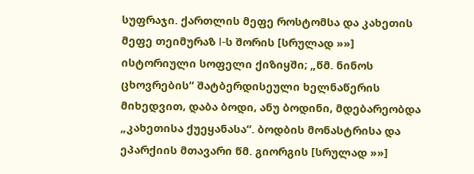სუფრაჯი. ქართლის მეფე როსტომსა და კახეთის მეფე თეიმურაზ I-ს შორის [სრულად »»]
ისტორიული სოფელი ქიზიყში; „წმ. ნინოს ცხოვრების“ შატბერდისეული ხელნაწერის მიხედვით, დაბა ბოდი, ანუ ბოდინი, მდებარეობდა „კახეთისა ქუეყანასა“. ბოდბის მონასტრისა და ეპარქიის მთავარი წმ. გიორგის [სრულად »»]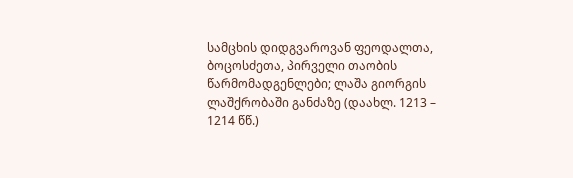სამცხის დიდგვაროვან ფეოდალთა, ბოცოსძეთა, პირველი თაობის წარმომადგენლები; ლაშა გიორგის ლაშქრობაში განძაზე (დაახლ. 1213 – 1214 წწ.)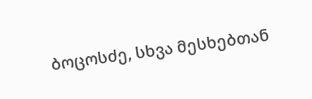ბოცოსძე, სხვა მესხებთან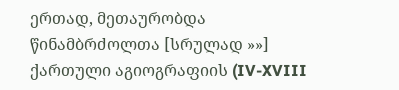ერთად, მეთაურობდა წინამბრძოლთა [სრულად »»]
ქართული აგიოგრაფიის (IV-XVIII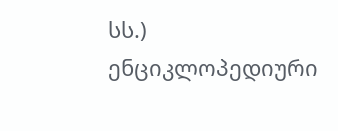სს.) ენციკლოპედიური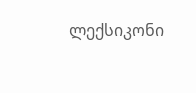ლექსიკონი